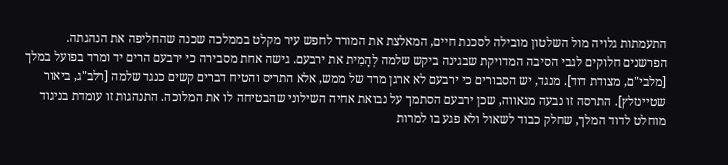התעמתות גלויה מול השלטון מובילה לסכנת חיים, המאלצת את המורד לחפש עיר מקלט בממלכה שכנה שהחליפה את הנהגתה.
הפרשנים חלוקים לגבי הסיבה המדויקת שבגינה ביקש שלמה לְהָמִית את ירבעם. גישה אחת מסבירה כי ירבעם הרים יד ומרד בפועל במלך [מלבי"ם, מצודת דוד]. מנגד, יש הסבורים כי ירבעם לא ארגן מרד של ממש, אלא התריס והטיח דברים קשים כנגד שלמה [רלב"ג, ביאור שטיינזלץ]. התרסה זו נבעה מגאווה, שכן ירבעם הסתמך על נבואת אחיה השילוני שהבטיחה לו את המלוכה. התנהגות זו עומדת בניגוד מוחלט לדוד המלך, שחלק כבוד לשאול ולא פגע בו למרות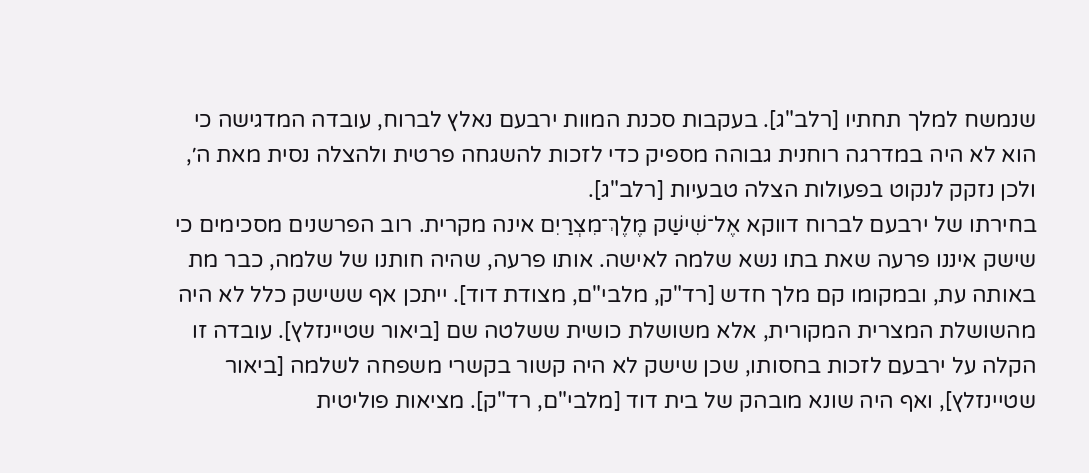שנמשח למלך תחתיו [רלב"ג]. בעקבות סכנת המוות ירבעם נאלץ לברוח, עובדה המדגישה כי הוא לא היה במדרגה רוחנית גבוהה מספיק כדי לזכות להשגחה פרטית ולהצלה נסית מאת ה׳, ולכן נזקק לנקוט בפעולות הצלה טבעיות [רלב"ג].
בחירתו של ירבעם לברוח דווקא אֶל־שִׁישַׁק מֶלֶךְ־מִצְרַיִם אינה מקרית. רוב הפרשנים מסכימים כי שישק איננו פרעה שאת בתו נשא שלמה לאישה. אותו פרעה, שהיה חותנו של שלמה, כבר מת באותה עת, ובמקומו קם מלך חדש [רד"ק, מלבי"ם, מצודת דוד]. ייתכן אף ששישק כלל לא היה מהשושלת המצרית המקורית, אלא משושלת כושית ששלטה שם [ביאור שטיינזלץ]. עובדה זו הקלה על ירבעם לזכות בחסותו, שכן שישק לא היה קשור בקשרי משפחה לשלמה [ביאור שטיינזלץ], ואף היה שונא מובהק של בית דוד [מלבי"ם, רד"ק]. מציאות פוליטית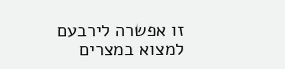זו אפשרה לירבעם למצוא במצרים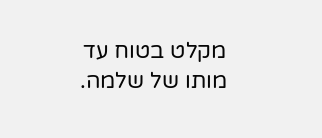מקלט בטוח עד מותו של שלמה.